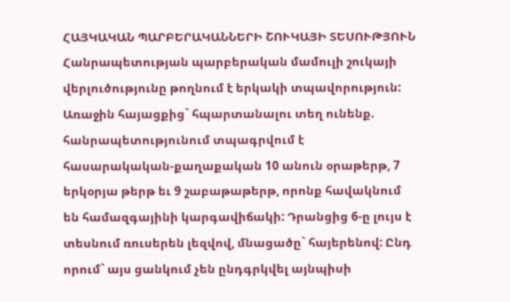ՀԱՅԿԱԿԱՆ ՊԱՐԲԵՐԱԿԱՆՆԵՐԻ ՇՈՒԿԱՅԻ ՏԵՍՈՒԹՅՈՒՆ
Հանրապետության պարբերական մամուլի շուկայի վերլուծությունը թողնում է երկակի տպավորություն: Առաջին հայացքից` հպարտանալու տեղ ունենք. հանրապետությունում տպագրվում է հասարակական-քաղաքական 10 անուն օրաթերթ, 7 երկօրյա թերթ եւ 9 շաբաթաթերթ, որոնք հավակնում են համազգայինի կարգավիճակի: Դրանցից 6-ը լույս է տեսնում ռուսերեն լեզվով, մնացածը` հայերենով: Ընդ որում` այս ցանկում չեն ընդգրկվել այնպիսի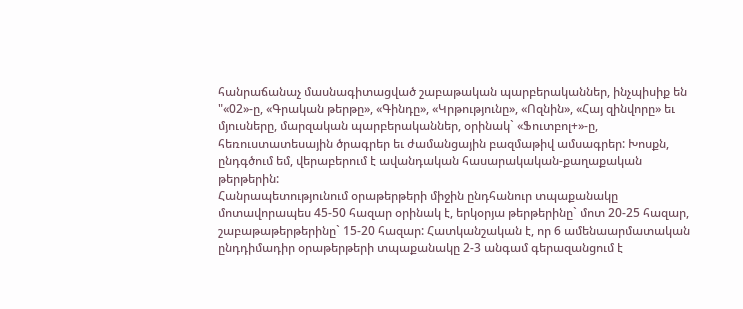հանրաճանաչ մասնագիտացված շաբաթական պարբերականներ, ինչպիսիք են "«02»-ը, «Գրական թերթը», «Գինդը», «Կրթությունը», «Ոզնին», «Հայ զինվորը» եւ մյուսները, մարզական պարբերականներ, օրինակ` «Ֆուտբոլ+»-ը, հեռուստատեսային ծրագրեր եւ ժամանցային բազմաթիվ ամսագրեր: Խոսքն, ընդգծում եմ, վերաբերում է ավանդական հասարակական-քաղաքական թերթերին:
Հանրապետությունում օրաթերթերի միջին ընդհանուր տպաքանակը մոտավորապես 45-50 հազար օրինակ է, երկօրյա թերթերինը` մոտ 20-25 հազար, շաբաթաթերթերինը` 15-20 հազար: Հատկանշական է, որ 6 ամենաարմատական ընդդիմադիր օրաթերթերի տպաքանակը 2-3 անգամ գերազանցում է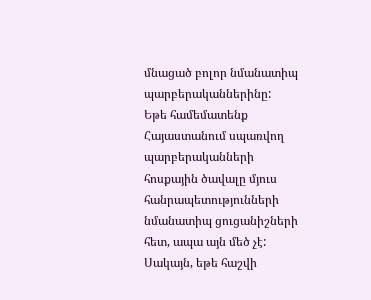մնացած բոլոր նմանատիպ պարբերականներինը:
Եթե համեմատենք Հայաստանում սպառվող պարբերականների հոսքային ծավալը մյուս հանրապետությունների նմանատիպ ցուցանիշների հետ, ապա այն մեծ չէ: Սակայն, եթե հաշվի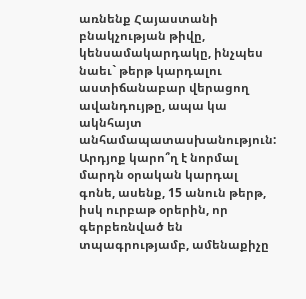առնենք Հայաստանի բնակչության թիվը, կենսամակարդակը, ինչպես նաեւ` թերթ կարդալու աստիճանաբար վերացող ավանդույթը, ապա կա ակնհայտ անհամապատասխանություն: Արդյոք կարո՞ղ է նորմալ մարդն օրական կարդալ գոնե, ասենք, 15 անուն թերթ, իսկ ուրբաթ օրերին, որ գերբեռնված են տպագրությամբ, ամենաքիչը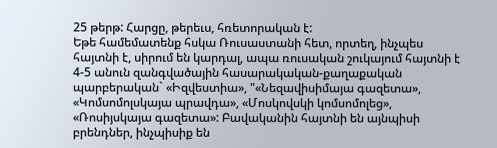25 թերթ: Հարցը, թերեւս, հռետորական է:
Եթե համեմատենք հսկա Ռուսաստանի հետ, որտեղ, ինչպես հայտնի է, սիրում են կարդալ, ապա ռուսական շուկայում հայտնի է 4-5 անուն զանգվածային հասարակական-քաղաքական պարբերական` «Իզվեստիա», "«Նեզավիսիմայա գազետա», «Կոմսոմոլսկայա պրավդա», «Մոսկովսկի կոմսոմոլեց», «Ռոսիյսկայա գազետա»: Բավականին հայտնի են այնպիսի բրենդներ, ինչպիսիք են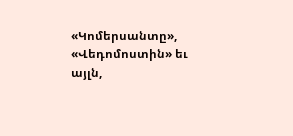«Կոմերսանտը», «Վեդոմոստին» եւ այլն,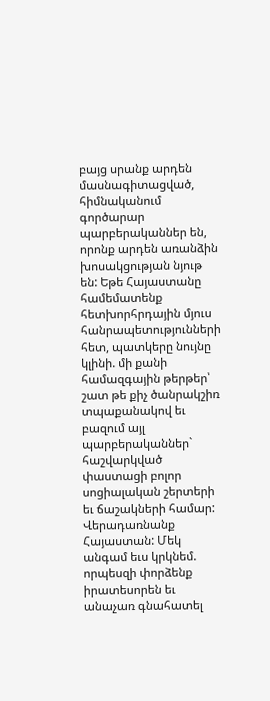բայց սրանք արդեն մասնագիտացված, հիմնականում գործարար պարբերականներ են, որոնք արդեն առանձին խոսակցության նյութ են: Եթե Հայաստանը համեմատենք հետխորհրդային մյուս հանրապետությունների հետ, պատկերը նույնը կլինի. մի քանի համազգային թերթեր՝ շատ թե քիչ ծանրակշիռ տպաքանակով եւ բազում այլ պարբերականներ` հաշվարկված փաստացի բոլոր սոցիալական շերտերի եւ ճաշակների համար:
Վերադառնանք Հայաստան: Մեկ անգամ եւս կրկնեմ. որպեսզի փորձենք իրատեսորեն եւ անաչառ գնահատել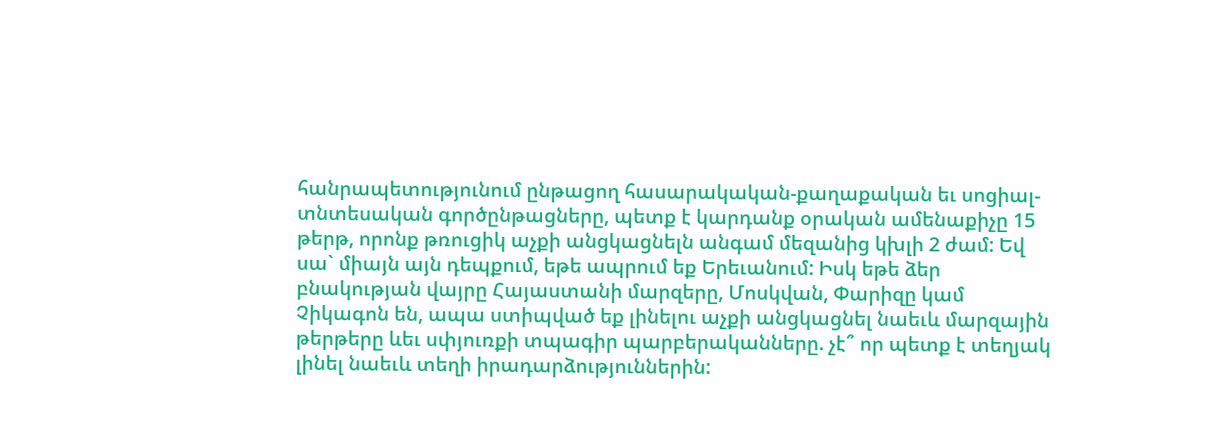հանրապետությունում ընթացող հասարակական-քաղաքական եւ սոցիալ-տնտեսական գործընթացները, պետք է կարդանք օրական ամենաքիչը 15 թերթ, որոնք թռուցիկ աչքի անցկացնելն անգամ մեզանից կխլի 2 ժամ: Եվ սա` միայն այն դեպքում, եթե ապրում եք Երեւանում: Իսկ եթե ձեր բնակության վայրը Հայաստանի մարզերը, Մոսկվան, Փարիզը կամ Չիկագոն են, ապա ստիպված եք լինելու աչքի անցկացնել նաեւև մարզային թերթերը ևեւ սփյուռքի տպագիր պարբերականները. չէ՞ որ պետք է տեղյակ լինել նաեւև տեղի իրադարձություններին: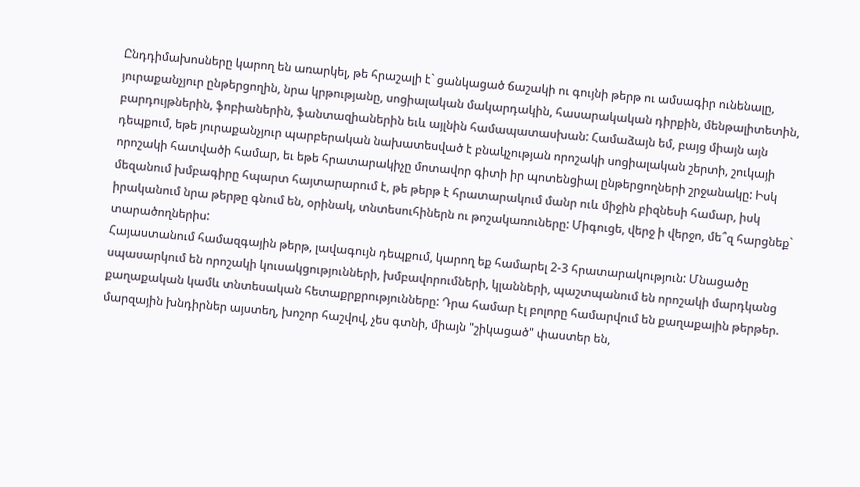Ընդդիմախոսները կարող են առարկել, թե հրաշալի է` ցանկացած ճաշակի ու գույնի թերթ ու ամսագիր ունենալը, յուրաքանչյուր ընթերցողին, նրա կրթությանը, սոցիալական մակարդակին, հասարակական դիրքին, մենթալիտետին, բարդույթներին, ֆոբիաներին, ֆանտազիաներին եւև այլնին համապատասխան: Համաձայն եմ, բայց միայն այն դեպքում, եթե յուրաքանչյուր պարբերական նախատեսված է բնակչության որոշակի սոցիալական շերտի, շուկայի որոշակի հատվածի համար, եւ եթե հրատարակիչը մոտավոր գիտի իր պոտենցիալ ընթերցողների շրջանակը: Իսկ մեզանում խմբագիրը հպարտ հայտարարում է, թե թերթ է հրատարակում մանր ուև միջին բիզնեսի համար, իսկ իրականում նրա թերթը գնում են, օրինակ, տնտեսուհիներն ու թոշակառուները: Միգուցե, վերջ ի վերջո, մե՞զ հարցնեք` տարածողներիս:
Հայաստանում համազգային թերթ, լավագույն դեպքում, կարող եք համարել 2-3 հրատարակություն: Մնացածը սպասարկում են որոշակի կուսակցությունների, խմբավորումների, կլանների, պաշտպանում են որոշակի մարդկանց քաղաքական կամև տնտեսական հետաքրքրությունները: Դրա համար էլ բոլորը համարվում են քաղաքային թերթեր. մարզային խնդիրներ այստեղ, խոշոր հաշվով, չես գտնի, միայն "շիկացած" փաստեր են,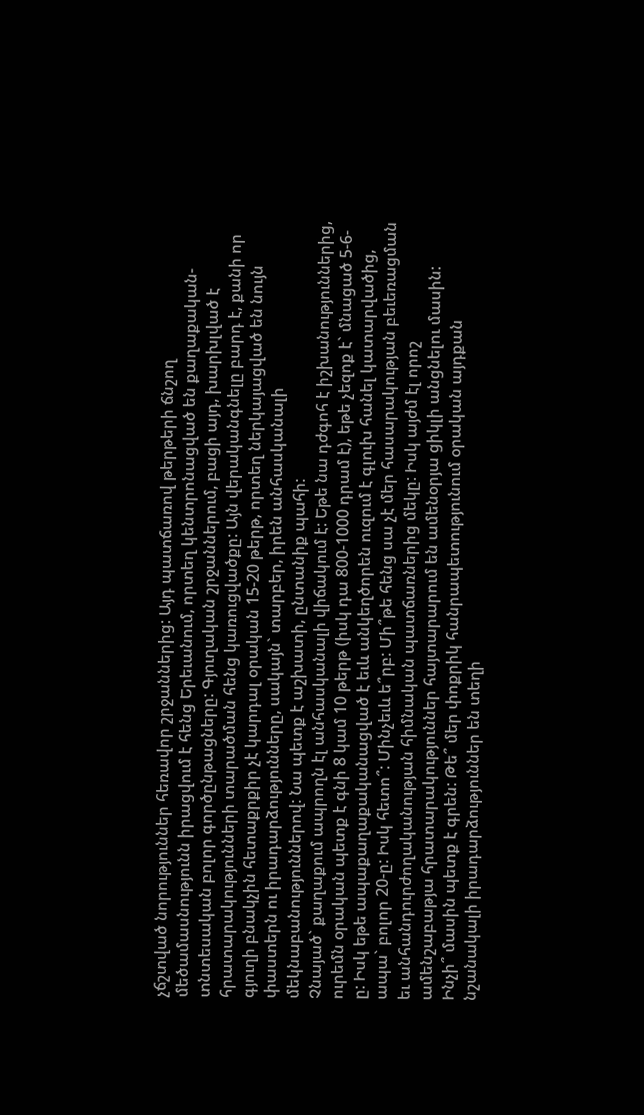չճշտված նորություններ հեռավոր շրջաններից: Այդ պատճառով թերթերի ճնշող մեծամասնությունն իրացվում է հենց Երեւանում, որտեղ կենտրոնացված են քաղաքական-տնտեսական բոլոր գործընթացները: Գյուղական շրջաններում, բացի այդ, խարխլված է հրատարակությունների տարածման հենց կառուցվածքը: Այն վերականգնելը բարդ է, քանի որ գյուղի բնակչին հետաքրքիր չէ կարդալ օրական 15-20 թերթ, որտեղ ներկայացված են նույն փաստերն ու իրադարձությունները, սակայն` տարբեր, իրեն անհասկանալի մեկնաբանություններով: Նա պետք է աշխատի, ընտանիք պահի:
Չնայած` քաղաքում ապրողն էլ անհասկանալի վիճակում է: Եթե նա դժգոհ է իշխանություններից, ուրեմն օրական պետք է գնի 8 կամ 10 թերթ (իսկ դա 800-1000 դրամ է), եթե չեզոք է` մնացած 5-6-ը: Իսկ եթե ապաքաղաքականացված է եւև անկեղծորեն ուզում է գլուխ հանել կատարվածից, ապա` բոլոր 20-ը: Իսկ հետո՞: Մինչեւև ե՞րբ: Մի՞թե հենց սա չէ մեր հասարակության բեւեռացման եւ անհանդուրժողականության հիմնական պատճառներից մեկը: Իսկ այժմ էլ որոշ ամենշաբաթյա հրատարակություններ հայտարարում են ամենօրյա ցիկլի անցնելու մասին: Ինչի՞ մասին պետք է գրեն: Թե՞ մեր փոքրիկ հանրապետությունում օրական այդքան նշանակալի իրադարձություններ են տեղի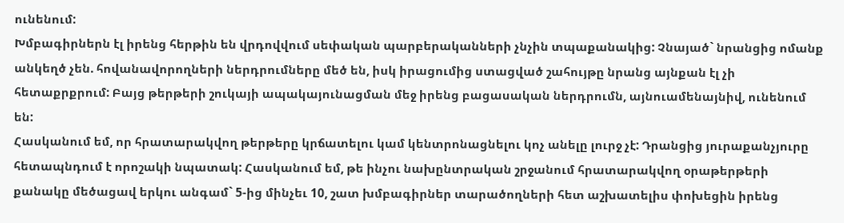ունենում:
Խմբագիրներն էլ իրենց հերթին են վրդովվում սեփական պարբերականների չնչին տպաքանակից: Չնայած` նրանցից ոմանք անկեղծ չեն. հովանավորողների ներդրումները մեծ են, իսկ իրացումից ստացված շահույթը նրանց այնքան էլ չի հետաքրքրում: Բայց թերթերի շուկայի ապակայունացման մեջ իրենց բացասական ներդրումն, այնուամենայնիվ, ունենում են:
Հասկանում եմ, որ հրատարակվող թերթերը կրճատելու կամ կենտրոնացնելու կոչ անելը լուրջ չէ: Դրանցից յուրաքանչյուրը հետապնդում է որոշակի նպատակ: Հասկանում եմ, թե ինչու նախընտրական շրջանում հրատարակվող օրաթերթերի քանակը մեծացավ երկու անգամ` 5-ից մինչեւ 10, շատ խմբագիրներ տարածողների հետ աշխատելիս փոխեցին իրենց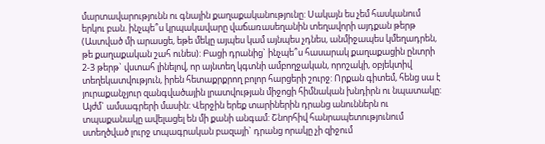մարտավարությունն ու գնային քաղաքականությունը: Սակայն ես չեմ հասկանում երկու բան. ինչպե՞ս կրպակավարը վաճառասեղանին տեղավորի այդքան թերթ (Աստված մի արասցե, եթե մեկը այպես կամ այնպես չդնես, անմիջապես կմեղադրեն, թե քաղաքական շահ ունես): Բացի դրանից` ինչպե՞ս հասարակ քաղաքացին ընտրի 2-3 թերթ` վստահ լինելով, որ այնտեղ կգտնի ամբողջական, որոշակի, օբյեկտիվ տեղեկատվություն, իրեն հետաքրքրող բոլոր հարցերի շուրջ: Որքան գիտեմ, հենց սա է յուրաքանչյուր զանգվածային լրատվության միջոցի հիմնական խնդիրն ու նպատակը:
Այժմ` ամսագրերի մասին: Վերջին երեք տարիներին դրանց անուններն ու տպաքանակը ավելացել են մի քանի անգամ: Շնորհիվ հանրապետությունում ստեղծված լուրջ տպագրական բազայի` դրանց որակը չի զիջում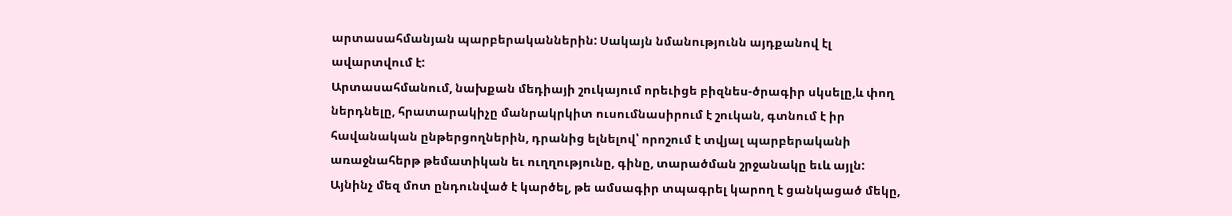արտասահմանյան պարբերականներին: Սակայն նմանությունն այդքանով էլ ավարտվում է:
Արտասահմանում, նախքան մեդիայի շուկայում որեւիցե բիզնես-ծրագիր սկսելը,և փող ներդնելը, հրատարակիչը մանրակրկիտ ուսումնասիրում է շուկան, գտնում է իր հավանական ընթերցողներին, դրանից ելնելով՝ որոշում է տվյալ պարբերականի առաջնահերթ թեմատիկան եւ ուղղությունը, գինը, տարածման շրջանակը եւև այլն: Այնինչ մեզ մոտ ընդունված է կարծել, թե ամսագիր տպագրել կարող է ցանկացած մեկը,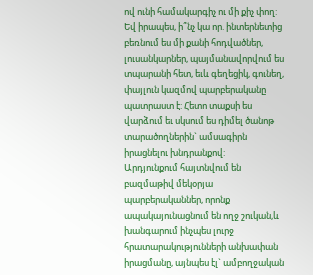ով ունի համակարգիչ ու մի քիչ փող: Եվ իրապես, ի՞նչ կա որ. ինտերնետից բեռնում ես մի քանի հոդվածներ, լուսանկարներ, պայմանավորվում ես տպարանի հետ, եւև գեղեցիկ, գունեղ, փայլուն կազմով պարբերականը պատրաստ է: Հետո տաքսի ես վարձում եւ սկսում ես դիմել ծանոթ տարածողներին` ամսագիրն իրացնելու խնդրանքով:
Արդյունքում հայտնվում են բազմաթիվ մեկօրյա պարբերականներ, որոնք ապակայունացնում են ողջ շուկան,և խանգարում ինչպես լուրջ հրատարակությունների անխափան իրացմանը, այնպես էլ` ամբողջական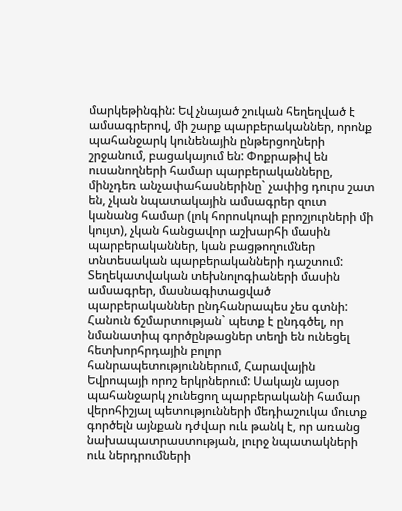մարկեթինգին: Եվ չնայած շուկան հեղեղված է ամսագրերով, մի շարք պարբերականներ, որոնք պահանջարկ կունենային ընթերցողների շրջանում, բացակայում են: Փոքրաթիվ են ուսանողների համար պարբերականները, մինչդեռ անչափահասներինը` չափից դուրս շատ են, չկան նպատակային ամսագրեր զուտ կանանց համար (լոկ հորոսկոպի բրոշյուրների մի կույտ), չկան հանցավոր աշխարհի մասին պարբերականներ, կան բացթողումներ տնտեսական պարբերականների դաշտում: Տեղեկատվական տեխնոլոգիաների մասին ամսագրեր, մասնագիտացված պարբերականներ ընդհանրապես չես գտնի:
Հանուն ճշմարտության` պետք է ընդգծել, որ նմանատիպ գործընթացներ տեղի են ունեցել հետխորհրդային բոլոր հանրապետություններում, Հարավային Եվրոպայի որոշ երկրներում: Սակայն այսօր պահանջարկ չունեցող պարբերականի համար վերոհիշյալ պետությունների մեդիաշուկա մուտք գործելն այնքան դժվար ուև թանկ է, որ առանց նախապատրաստության, լուրջ նպատակների ուև ներդրումների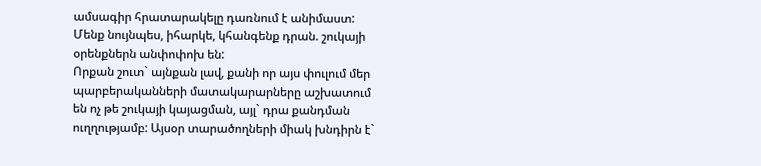ամսագիր հրատարակելը դառնում է անիմաստ: Մենք նույնպես, իհարկե, կհանգենք դրան. շուկայի օրենքներն անփոփոխ են:
Որքան շուտ` այնքան լավ, քանի որ այս փուլում մեր պարբերականների մատակարարները աշխատում են ոչ թե շուկայի կայացման, այլ` դրա քանդման ուղղությամբ: Այսօր տարածողների միակ խնդիրն է`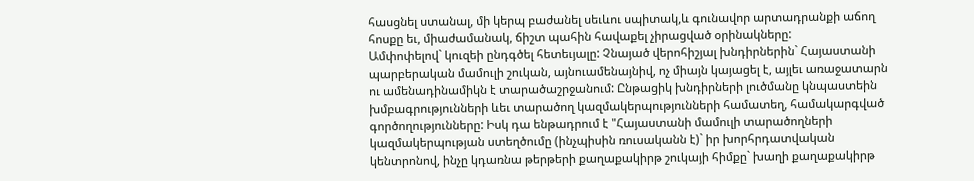հասցնել ստանալ, մի կերպ բաժանել սեւևու սպիտակ,և գունավոր արտադրանքի աճող հոսքը եւ, միաժամանակ, ճիշտ պահին հավաքել չիրացված օրինակները:
Ամփոփելով` կուզեի ընդգծել հետեւյալը: Չնայած վերոհիշյալ խնդիրներին` Հայաստանի պարբերական մամուլի շուկան, այնուամենայնիվ, ոչ միայն կայացել է, այլեւ առաջատարն ու ամենադինամիկն է տարածաշրջանում: Ընթացիկ խնդիրների լուծմանը կնպաստեին խմբագրությունների ևեւ տարածող կազմակերպությունների համատեղ, համակարգված գործողությունները: Իսկ դա ենթադրում է "Հայաստանի մամուլի տարածողների կազմակերպության ստեղծումը (ինչպիսին ռուսականն է)` իր խորհրդատվական կենտրոնով, ինչը կդառնա թերթերի քաղաքակիրթ շուկայի հիմքը` խաղի քաղաքակիրթ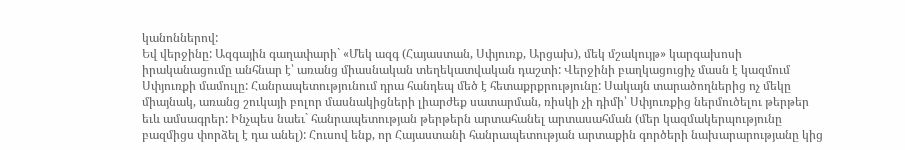կանոններով:
Եվ վերջինը: Ազգային գաղափարի` «Մեկ ազգ (Հայաստան, Սփյուռք, Արցախ), մեկ մշակույթ» կարգախոսի իրականացումը անհնար է՝ առանց միասնական տեղեկատվական դաշտի: Վերջինի բաղկացուցիչ մասն է կազմում Սփյուռքի մամուլը: Հանրապետությունում դրա հանդեպ մեծ է հետաքրքրությունը: Սակայն տարածողներից ոչ մեկը միայնակ, առանց շուկայի բոլոր մասնակիցների լիարժեք սատարման, ռիսկի չի դիմի՝ Սփյուռքից ներմուծելու թերթեր եւև ամսագրեր: Ինչպես նաեւ` հանրապետության թերթերն արտահանել արտասահման (մեր կազմակերպությունը բազմիցս փորձել է դա անել): Հուսով ենք, որ Հայաստանի հանրապետության արտաքին գործերի նախարարությանը կից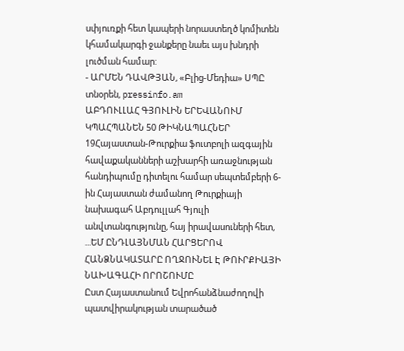սփյուռքի հետ կապերի նորաստեղծ կոմիտեն կհամակարգի ջանքերը նաեւ այս խնդրի լուծման համար:
- ԱՐՄԵՆ ԴԱՎԹՅԱՆ, «Բլից-Մեդիա» ՍՊԸ տնօրեն, pressinfo.am
ԱԲԴՈՒԼԼԱՀ ԳՅՈՒԼԻՆ ԵՐԵՎԱՆՈՒՄ ԿՊԱՀՊԱՆԵՆ 50 ԹԻԿՆԱՊԱՀՆԵՐ
19Հայաստան-Թուրքիա ֆուտբոլի ազգային հավաքականների աշխարհի առաջնության հանդիպումը դիտելու համար սեպտեմբերի 6-ին Հայաստան ժամանող Թուրքիայի նախագահ Աբդուլլահ Գյուլի անվտանգությունը, հայ իրավասուների հետ, ...ԵՄ ԸՆԴԼԱՅՆՄԱՆ ՀԱՐՑԵՐՈՎ ՀԱՆՁՆԱԿԱՏԱՐԸ ՈՂՋՈՒՆԵԼ Է ԹՈՒՐՔԻԱՅԻ ՆԱԽԱԳԱՀԻ ՈՐՈՇՈՒՄԸ
Ըստ Հայաստանում Եվրոհանձնաժողովի պատվիրակության տարածած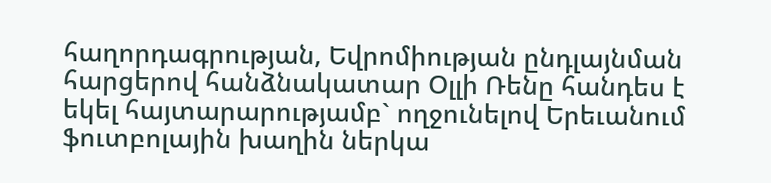հաղորդագրության, Եվրոմիության ընդլայնման հարցերով հանձնակատար Օլլի Ռենը հանդես է եկել հայտարարությամբ` ողջունելով Երեւանում ֆուտբոլային խաղին ներկա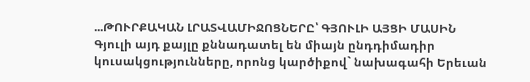...ԹՈՒՐՔԱԿԱՆ ԼՐԱՏՎԱՄԻՋՈՑՆԵՐԸ՝ ԳՅՈՒԼԻ ԱՅՑԻ ՄԱՍԻՆ
Գյուլի այդ քայլը քննադատել են միայն ընդդիմադիր կուսակցությունները, որոնց կարծիքով` նախագահի Երեւան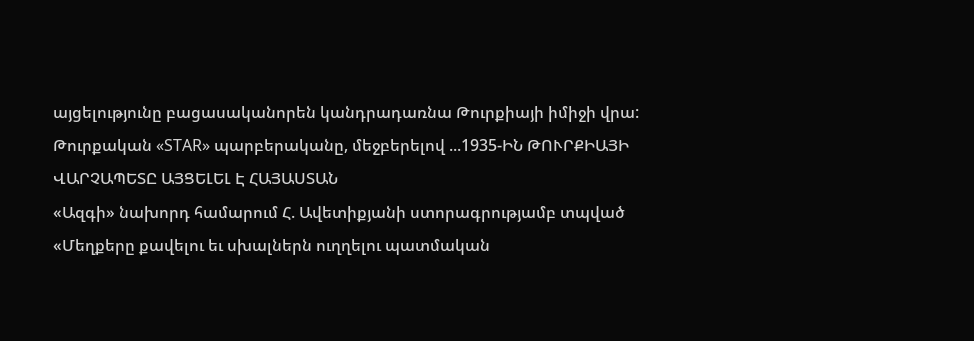այցելությունը բացասականորեն կանդրադառնա Թուրքիայի իմիջի վրա: Թուրքական «STAR» պարբերականը, մեջբերելով ...1935-ԻՆ ԹՈՒՐՔԻԱՅԻ ՎԱՐՉԱՊԵՏԸ ԱՅՑԵԼԵԼ Է ՀԱՅԱՍՏԱՆ
«Ազգի» նախորդ համարում Հ. Ավետիքյանի ստորագրությամբ տպված «Մեղքերը քավելու եւ սխալներն ուղղելու պատմական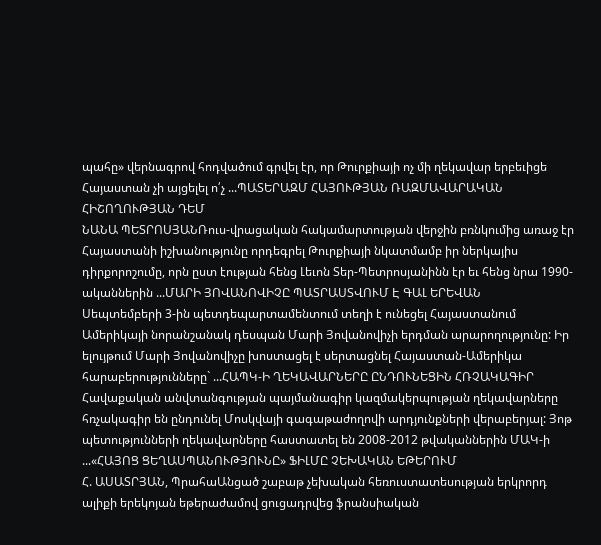պահը» վերնագրով հոդվածում գրվել էր, որ Թուրքիայի ոչ մի ղեկավար երբեւիցե Հայաստան չի այցելել ո՛չ ...ՊԱՏԵՐԱԶՄ ՀԱՅՈՒԹՅԱՆ ՌԱԶՄԱՎԱՐԱԿԱՆ ՀԻՇՈՂՈՒԹՅԱՆ ԴԵՄ
ՆԱՆԱ ՊԵՏՐՈՍՅԱՆՌուս-վրացական հակամարտության վերջին բռնկումից առաջ էր Հայաստանի իշխանությունը որդեգրել Թուրքիայի նկատմամբ իր ներկայիս դիրքորոշումը, որն ըստ էության հենց Լեւոն Տեր-Պետրոսյանինն էր եւ հենց նրա 1990-ականներին ...ՄԱՐԻ ՅՈՎԱՆՈՎԻՉԸ ՊԱՏՐԱՍՏՎՈՒՄ Է ԳԱԼ ԵՐԵՎԱՆ
Սեպտեմբերի 3-ին պետդեպարտամենտում տեղի է ունեցել Հայաստանում Ամերիկայի նորանշանակ դեսպան Մարի Յովանովիչի երդման արարողությունը: Իր ելույթում Մարի Յովանովիչը խոստացել է սերտացնել Հայաստան-Ամերիկա հարաբերությունները` ...ՀԱՊԿ-Ի ՂԵԿԱՎԱՐՆԵՐԸ ԸՆԴՈՒՆԵՑԻՆ ՀՌՉԱԿԱԳԻՐ
Հավաքական անվտանգության պայմանագիր կազմակերպության ղեկավարները հռչակագիր են ընդունել Մոսկվայի գագաթաժողովի արդյունքների վերաբերյալ: Յոթ պետությունների ղեկավարները հաստատել են 2008-2012 թվականներին ՄԱԿ-ի ...«ՀԱՅՈՑ ՑԵՂԱՍՊԱՆՈՒԹՅՈՒՆԸ» ՖԻԼՄԸ ՉԵԽԱԿԱՆ ԵԹԵՐՈՒՄ
Հ. ԱՍԱՏՐՅԱՆ, ՊրահաԱնցած շաբաթ չեխական հեռուստատեսության երկրորդ ալիքի երեկոյան եթերաժամով ցուցադրվեց ֆրանսիական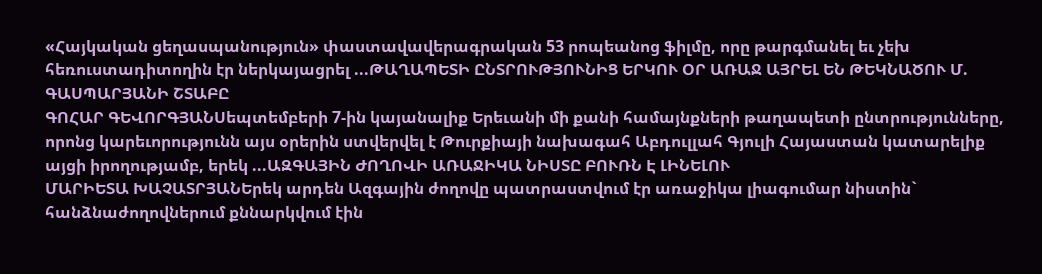«Հայկական ցեղասպանություն» փաստավավերագրական 53 րոպեանոց ֆիլմը, որը թարգմանել եւ չեխ հեռուստադիտողին էր ներկայացրել ...ԹԱՂԱՊԵՏԻ ԸՆՏՐՈՒԹՅՈՒՆԻՑ ԵՐԿՈՒ ՕՐ ԱՌԱՋ ԱՅՐԵԼ ԵՆ ԹԵԿՆԱԾՈՒ Մ. ԳԱՍՊԱՐՅԱՆԻ ՇՏԱԲԸ
ԳՈՀԱՐ ԳԵՎՈՐԳՅԱՆՍեպտեմբերի 7-ին կայանալիք Երեւանի մի քանի համայնքների թաղապետի ընտրությունները, որոնց կարեւորությունն այս օրերին ստվերվել է Թուրքիայի նախագահ Աբդուլլահ Գյուլի Հայաստան կատարելիք այցի իրողությամբ, երեկ ...ԱԶԳԱՅԻՆ ԺՈՂՈՎԻ ԱՌԱՋԻԿԱ ՆԻՍՏԸ ԲՈՒՌՆ Է ԼԻՆԵԼՈՒ
ՄԱՐԻԵՏԱ ԽԱՉԱՏՐՅԱՆԵրեկ արդեն Ազգային ժողովը պատրաստվում էր առաջիկա լիագումար նիստին` հանձնաժողովներում քննարկվում էին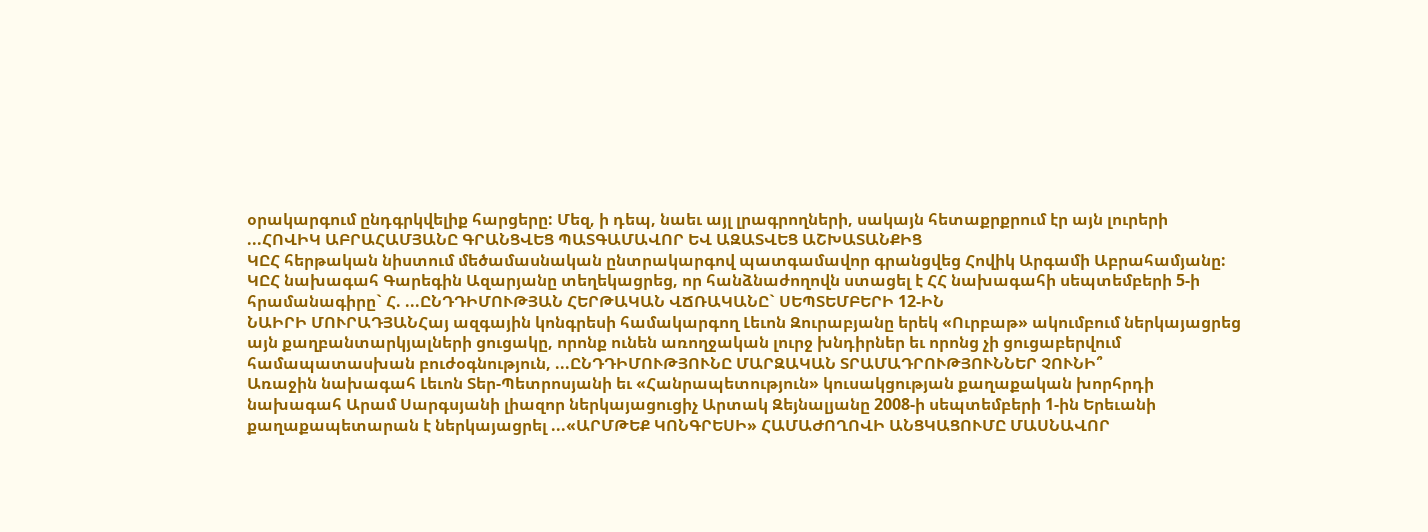օրակարգում ընդգրկվելիք հարցերը: Մեզ, ի դեպ, նաեւ այլ լրագրողների, սակայն հետաքրքրում էր այն լուրերի ...ՀՈՎԻԿ ԱԲՐԱՀԱՄՅԱՆԸ ԳՐԱՆՑՎԵՑ ՊԱՏԳԱՄԱՎՈՐ ԵՎ ԱԶԱՏՎԵՑ ԱՇԽԱՏԱՆՔԻՑ
ԿԸՀ հերթական նիստում մեծամասնական ընտրակարգով պատգամավոր գրանցվեց Հովիկ Արգամի Աբրահամյանը: ԿԸՀ նախագահ Գարեգին Ազարյանը տեղեկացրեց, որ հանձնաժողովն ստացել է ՀՀ նախագահի սեպտեմբերի 5-ի հրամանագիրը` Հ. ...ԸՆԴԴԻՄՈՒԹՅԱՆ ՀԵՐԹԱԿԱՆ ՎՃՌԱԿԱՆԸ` ՍԵՊՏԵՄԲԵՐԻ 12-ԻՆ
ՆԱԻՐԻ ՄՈՒՐԱԴՅԱՆՀայ ազգային կոնգրեսի համակարգող Լեւոն Զուրաբյանը երեկ «Ուրբաթ» ակումբում ներկայացրեց այն քաղբանտարկյալների ցուցակը, որոնք ունեն առողջական լուրջ խնդիրներ եւ որոնց չի ցուցաբերվում համապատասխան բուժօգնություն, ...ԸՆԴԴԻՄՈՒԹՅՈՒՆԸ ՄԱՐԶԱԿԱՆ ՏՐԱՄԱԴՐՈՒԹՅՈՒՆՆԵՐ ՉՈՒՆԻ՞
Առաջին նախագահ Լեւոն Տեր-Պետրոսյանի եւ «Հանրապետություն» կուսակցության քաղաքական խորհրդի նախագահ Արամ Սարգսյանի լիազոր ներկայացուցիչ Արտակ Զեյնալյանը 2008-ի սեպտեմբերի 1-ին Երեւանի քաղաքապետարան է ներկայացրել ...«ԱՐՄԹԵՔ ԿՈՆԳՐԵՍԻ» ՀԱՄԱԺՈՂՈՎԻ ԱՆՑԿԱՑՈՒՄԸ ՄԱՍՆԱՎՈՐ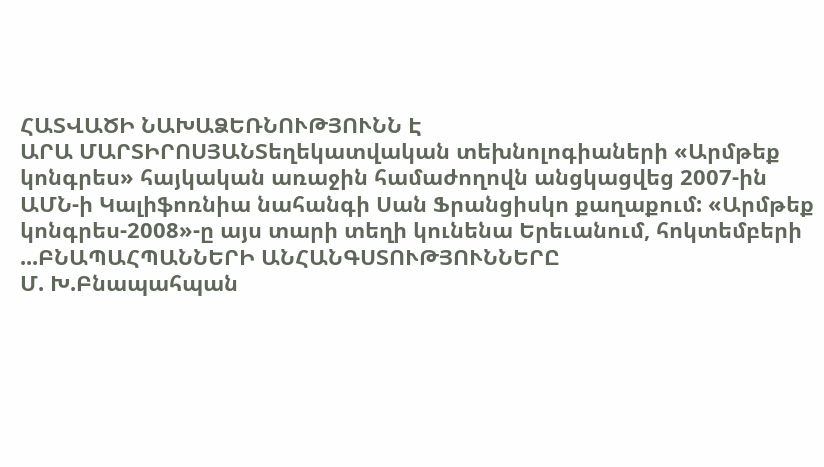ՀԱՏՎԱԾԻ ՆԱԽԱՁԵՌՆՈՒԹՅՈՒՆՆ Է
ԱՐԱ ՄԱՐՏԻՐՈՍՅԱՆՏեղեկատվական տեխնոլոգիաների «Արմթեք կոնգրես» հայկական առաջին համաժողովն անցկացվեց 2007-ին ԱՄՆ-ի Կալիֆոռնիա նահանգի Սան Ֆրանցիսկո քաղաքում: «Արմթեք կոնգրես-2008»-ը այս տարի տեղի կունենա Երեւանում, հոկտեմբերի ...ԲՆԱՊԱՀՊԱՆՆԵՐԻ ԱՆՀԱՆԳՍՏՈՒԹՅՈՒՆՆԵՐԸ
Մ. Խ.Բնապահպան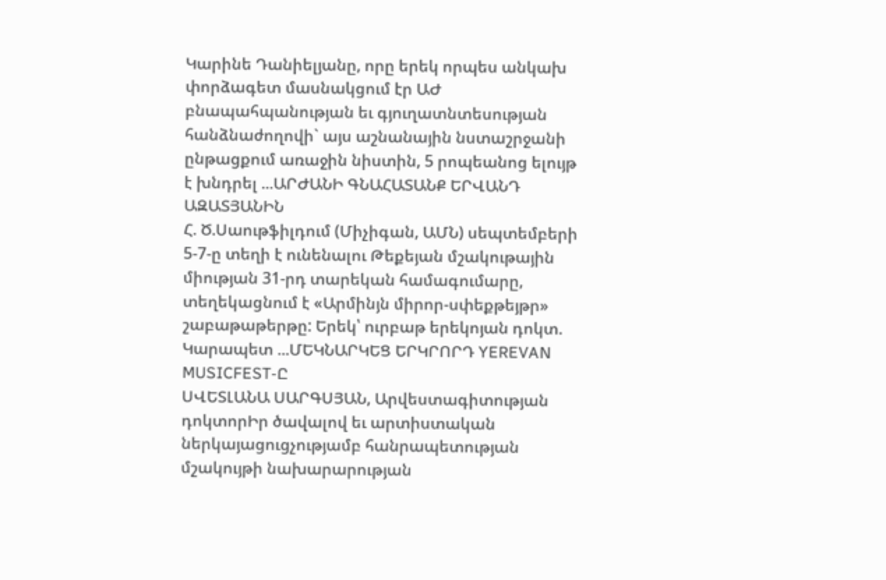Կարինե Դանիելյանը, որը երեկ որպես անկախ փորձագետ մասնակցում էր ԱԺ բնապահպանության եւ գյուղատնտեսության հանձնաժողովի` այս աշնանային նստաշրջանի ընթացքում առաջին նիստին, 5 րոպեանոց ելույթ է խնդրել ...ԱՐԺԱՆԻ ԳՆԱՀԱՏԱՆՔ ԵՐՎԱՆԴ ԱԶԱՏՅԱՆԻՆ
Հ. Ծ.Սաութֆիլդում (Միչիգան, ԱՄՆ) սեպտեմբերի 5-7-ը տեղի է ունենալու Թեքեյան մշակութային միության 31-րդ տարեկան համագումարը, տեղեկացնում է «Արմինյն միրոր-սփեքթեյթր» շաբաթաթերթը: Երեկ՝ ուրբաթ երեկոյան դոկտ. Կարապետ ...ՄԵԿՆԱՐԿԵՑ ԵՐԿՐՈՐԴ YEREVAN MUSICFEST-Ը
ՍՎԵՏԼԱՆԱ ՍԱՐԳՍՅԱՆ, Արվեստագիտության դոկտորԻր ծավալով եւ արտիստական ներկայացուցչությամբ հանրապետության մշակույթի նախարարության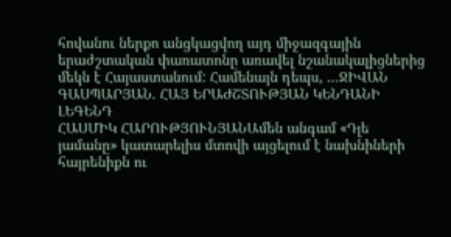հովանու ներքո անցկացվող այդ միջազգային երաժշտական փառատոնը առավել նշանակալիցներից մեկն է Հայաստանում: Համենայն դեպս, ...ՋԻՎԱՆ ԳԱՍՊԱՐՅԱՆ. ՀԱՅ ԵՐԱԺՇՏՈՒԹՅԱՆ ԿԵՆԴԱՆԻ ԼԵԳԵՆԴ
ՀԱՍՄԻԿ ՀԱՐՈՒԹՅՈՒՆՅԱՆԱմեն անգամ «Դլե յամանը» կատարելիս մտովի այցելում է նախնիների հայրենիքն ու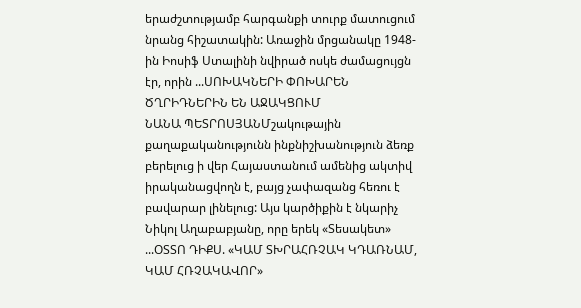երաժշտությամբ հարգանքի տուրք մատուցում նրանց հիշատակին: Առաջին մրցանակը 1948-ին Իոսիֆ Ստալինի նվիրած ոսկե ժամացույցն էր, որին ...ՍՈԽԱԿՆԵՐԻ ՓՈԽԱՐԵՆ ԾՂՐԻԴՆԵՐԻՆ ԵՆ ԱՋԱԿՑՈՒՄ
ՆԱՆԱ ՊԵՏՐՈՍՅԱՆՄշակութային քաղաքականությունն ինքնիշխանություն ձեռք բերելուց ի վեր Հայաստանում ամենից ակտիվ իրականացվողն է, բայց չափազանց հեռու է բավարար լինելուց: Այս կարծիքին է նկարիչ Նիկոլ Աղաբաբյանը, որը երեկ «Տեսակետ» ...ՕՏՏՈ ԴԻՔՍ. «ԿԱՄ ՏԽՐԱՀՌՉԱԿ ԿԴԱՌՆԱՄ, ԿԱՄ ՀՌՉԱԿԱՎՈՐ»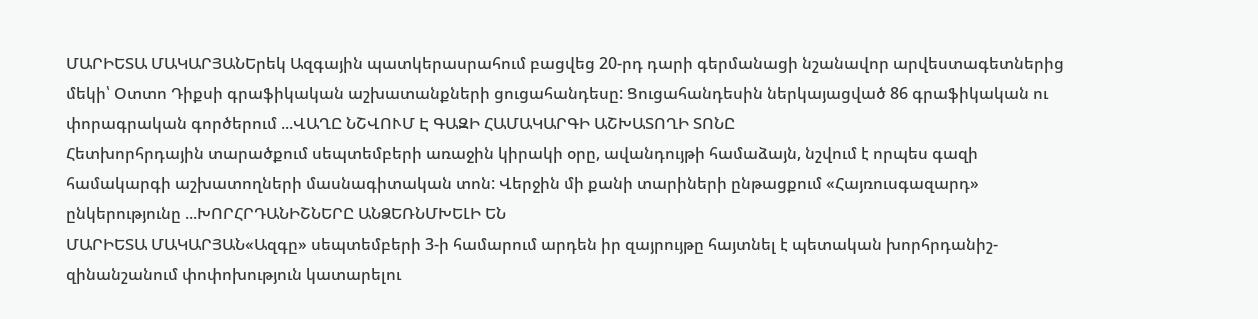ՄԱՐԻԵՏԱ ՄԱԿԱՐՅԱՆԵրեկ Ազգային պատկերասրահում բացվեց 20-րդ դարի գերմանացի նշանավոր արվեստագետներից մեկի՝ Օտտո Դիքսի գրաֆիկական աշխատանքների ցուցահանդեսը: Ցուցահանդեսին ներկայացված 86 գրաֆիկական ու փորագրական գործերում ...ՎԱՂԸ ՆՇՎՈՒՄ Է ԳԱԶԻ ՀԱՄԱԿԱՐԳԻ ԱՇԽԱՏՈՂԻ ՏՈՆԸ
Հետխորհրդային տարածքում սեպտեմբերի առաջին կիրակի օրը, ավանդույթի համաձայն, նշվում է որպես գազի համակարգի աշխատողների մասնագիտական տոն: Վերջին մի քանի տարիների ընթացքում «Հայռուսգազարդ» ընկերությունը ...ԽՈՐՀՐԴԱՆԻՇՆԵՐԸ ԱՆՁԵՌՆՄԽԵԼԻ ԵՆ
ՄԱՐԻԵՏԱ ՄԱԿԱՐՅԱՆ«Ազգը» սեպտեմբերի 3-ի համարում արդեն իր զայրույթը հայտնել է պետական խորհրդանիշ-զինանշանում փոփոխություն կատարելու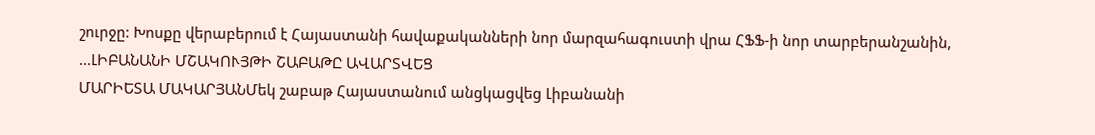շուրջը: Խոսքը վերաբերում է Հայաստանի հավաքականների նոր մարզահագուստի վրա ՀՖՖ-ի նոր տարբերանշանին, ...ԼԻԲԱՆԱՆԻ ՄՇԱԿՈՒՅԹԻ ՇԱԲԱԹԸ ԱՎԱՐՏՎԵՑ
ՄԱՐԻԵՏԱ ՄԱԿԱՐՅԱՆՄեկ շաբաթ Հայաստանում անցկացվեց Լիբանանի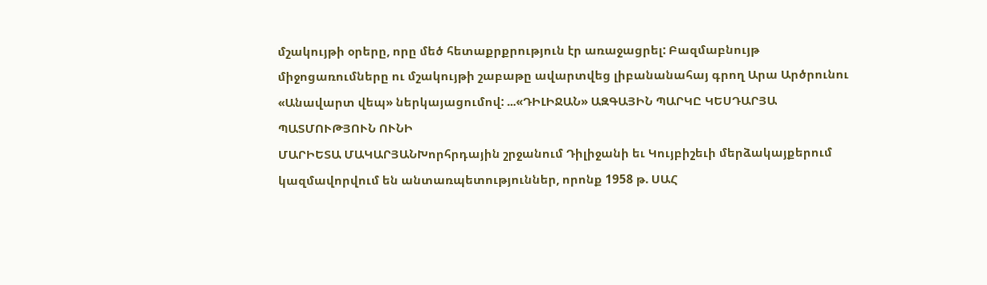մշակույթի օրերը, որը մեծ հետաքրքրություն էր առաջացրել: Բազմաբնույթ միջոցառումները ու մշակույթի շաբաթը ավարտվեց լիբանանահայ գրող Արա Արծրունու «Անավարտ վեպ» ներկայացումով: ...«ԴԻԼԻՋԱՆ» ԱԶԳԱՅԻՆ ՊԱՐԿԸ ԿԵՍԴԱՐՅԱ ՊԱՏՄՈՒԹՅՈՒՆ ՈՒՆԻ
ՄԱՐԻԵՏԱ ՄԱԿԱՐՅԱՆԽորհրդային շրջանում Դիլիջանի եւ Կույբիշեւի մերձակայքերում կազմավորվում են անտառպետություններ, որոնք 1958 թ. ՍԱՀ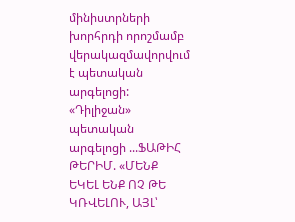մինիստրների խորհրդի որոշմամբ վերակազմավորվում է պետական արգելոցի: «Դիլիջան» պետական արգելոցի ...ՖԱԹԻՀ ԹԵՐԻՄ. «ՄԵՆՔ ԵԿԵԼ ԵՆՔ ՈՉ ԹԵ ԿՌՎԵԼՈՒ, ԱՅԼ՝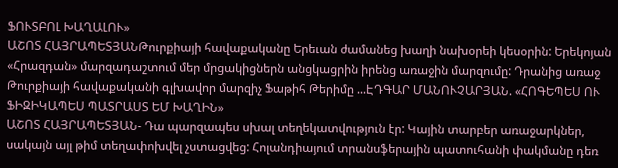ՖՈՒՏԲՈԼ ԽԱՂԱԼՈՒ»
ԱՇՈՏ ՀԱՅՐԱՊԵՏՅԱՆԹուրքիայի հավաքականը Երեւան ժամանեց խաղի նախօրեի կեսօրին: Երեկոյան «Հրազդան» մարզադաշտում մեր մրցակիցներն անցկացրին իրենց առաջին մարզումը: Դրանից առաջ Թուրքիայի հավաքականի գլխավոր մարզիչ Ֆաթիհ Թերիմը ...ԷԴԳԱՐ ՄԱՆՈՒՉԱՐՅԱՆ. «ՀՈԳԵՊԵՍ ՈՒ ՖԻԶԻԿԱՊԵՍ ՊԱՏՐԱՍՏ ԵՄ ԽԱՂԻՆ»
ԱՇՈՏ ՀԱՅՐԱՊԵՏՅԱՆ- Դա պարզապես սխալ տեղեկատվություն էր: Կային տարբեր առաջարկներ, սակայն այլ թիմ տեղափոխվել չստացվեց: Հոլանդիայում տրանսֆերային պատուհանի փակմանը դեռ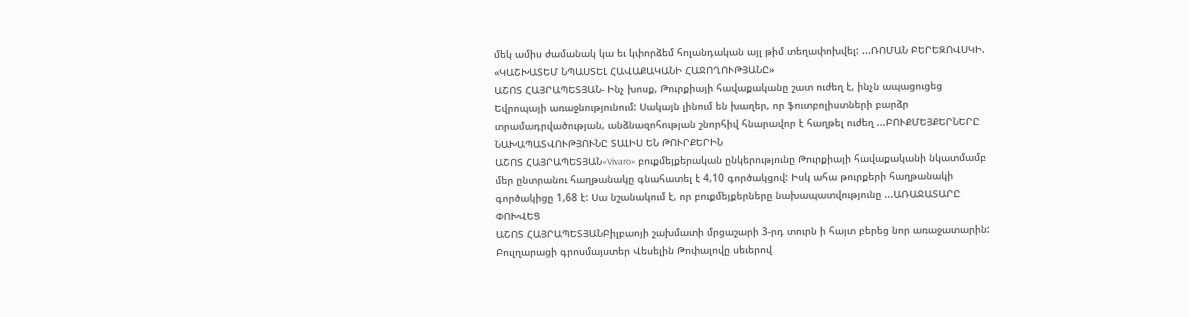մեկ ամիս ժամանակ կա եւ կփորձեմ հոլանդական այլ թիմ տեղափոխվել: ...ՌՈՄԱՆ ԲԵՐԵԶՈՎՍԿԻ. «ԿԱՇԽԱՏԵՄ ՆՊԱՍՏԵԼ ՀԱՎԱՔԱԿԱՆԻ ՀԱՋՈՂՈՒԹՅԱՆԸ»
ԱՇՈՏ ՀԱՅՐԱՊԵՏՅԱՆ- Ինչ խոսք, Թուրքիայի հավաքականը շատ ուժեղ է, ինչն ապացուցեց Եվրոպայի առաջնությունում: Սակայն լինում են խաղեր, որ ֆուտբոլիստների բարձր տրամադրվածության, անձնազոհության շնորհիվ հնարավոր է հաղթել ուժեղ ...ԲՈՒՔՄԵՅՔԵՐՆԵՐԸ ՆԱԽԱՊԱՏՎՈՒԹՅՈՒՆԸ ՏԱԼԻՍ ԵՆ ԹՈՒՐՔԵՐԻՆ
ԱՇՈՏ ՀԱՅՐԱՊԵՏՅԱՆ«Vivaro» բուքմեյքերական ընկերությունը Թուրքիայի հավաքականի նկատմամբ մեր ընտրանու հաղթանակը գնահատել է 4,10 գործակցով: Իսկ ահա թուրքերի հաղթանակի գործակիցը 1,68 է: Սա նշանակում է, որ բուքմեյքերները նախապատվությունը ...ԱՌԱՋԱՏԱՐԸ ՓՈԽՎԵՑ
ԱՇՈՏ ՀԱՅՐԱՊԵՏՅԱՆԲիլբաոյի շախմատի մրցաշարի 3-րդ տուրն ի հայտ բերեց նոր առաջատարին: Բուլղարացի գրոսմայստեր Վեսելին Թոփալովը սեւերով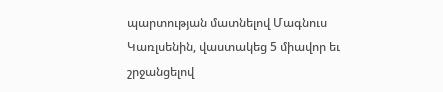պարտության մատնելով Մագնուս Կառլսենին, վաստակեց 5 միավոր եւ շրջանցելով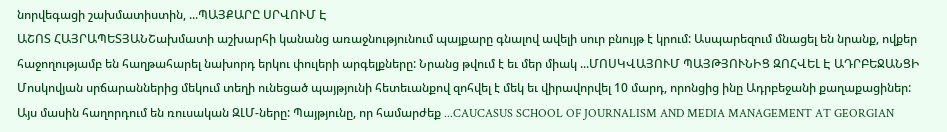նորվեգացի շախմատիստին, ...ՊԱՅՔԱՐԸ ՍՐՎՈՒՄ Է
ԱՇՈՏ ՀԱՅՐԱՊԵՏՅԱՆՇախմատի աշխարհի կանանց առաջնությունում պայքարը գնալով ավելի սուր բնույթ է կրում: Ասպարեզում մնացել են նրանք, ովքեր հաջողությամբ են հաղթահարել նախորդ երկու փուլերի արգելքները: Նրանց թվում է եւ մեր միակ ...ՄՈՍԿՎԱՅՈՒՄ ՊԱՅԹՅՈՒՆԻՑ ԶՈՀՎԵԼ Է ԱԴՐԲԵՋԱՆՑԻ
Մոսկովյան սրճարաններից մեկում տեղի ունեցած պայթյունի հետեւանքով զոհվել է մեկ եւ վիրավորվել 10 մարդ, որոնցից ինը Ադրբեջանի քաղաքացիներ: Այս մասին հաղորդում են ռուսական ԶԼՄ-ները: Պայթյունը, որ համարժեք ...CAUCASUS SCHOOL OF JOURNALISM AND MEDIA MANAGEMENT AT GEORGIAN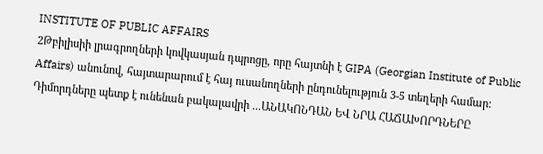INSTITUTE OF PUBLIC AFFAIRS
2Թբիլիսիի լրագրողների կովկասյան դպրոցը, որը հայտնի է GIPA (Georgian Institute of Public Affairs) անունով, հայտարարում է հայ ուսանողների ընդունելություն 3-5 տեղերի համար: Դիմորդները պետք է ունենան բակալավրի ...ԱՆԱԿՈՆԴԱՆ ԵՎ ՆՐԱ ՀԱՃԱԽՈՐԴՆԵՐԸ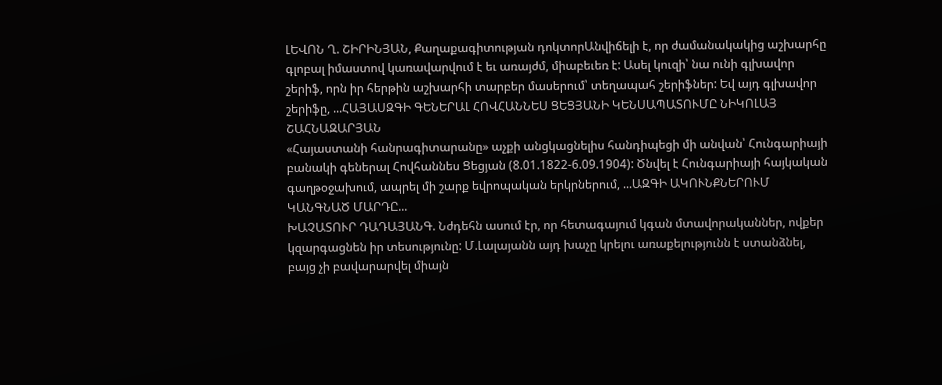ԼԵՎՈՆ Ղ. ՇԻՐԻՆՅԱՆ, Քաղաքագիտության դոկտորԱնվիճելի է, որ ժամանակակից աշխարհը գլոբալ իմաստով կառավարվում է եւ առայժմ, միաբեւեռ է: Ասել կուզի՝ նա ունի գլխավոր շերիֆ, որն իր հերթին աշխարհի տարբեր մասերում՝ տեղապահ շերիֆներ: Եվ այդ գլխավոր շերիֆը, ...ՀԱՅԱՍԶԳԻ ԳԵՆԵՐԱԼ ՀՈՎՀԱՆՆԵՍ ՑԵՑՅԱՆԻ ԿԵՆՍԱՊԱՏՈՒՄԸ ՆԻԿՈԼԱՅ ՇԱՀՆԱԶԱՐՅԱՆ
«Հայաստանի հանրագիտարանը» աչքի անցկացնելիս հանդիպեցի մի անվան՝ Հունգարիայի բանակի գեներալ Հովհաննես Ցեցյան (8.01.1822-6.09.1904): Ծնվել է Հունգարիայի հայկական գաղթօջախում, ապրել մի շարք եվրոպական երկրներում, ...ԱԶԳԻ ԱԿՈՒՆՔՆԵՐՈՒՄ ԿԱՆԳՆԱԾ ՄԱՐԴԸ...
ԽԱՉԱՏՈՒՐ ԴԱԴԱՅԱՆԳ. Նժդեհն ասում էր, որ հետագայում կգան մտավորականներ, ովքեր կզարգացնեն իր տեսությունը: Մ.Լալայանն այդ խաչը կրելու առաքելությունն է ստանձնել, բայց չի բավարարվել միայն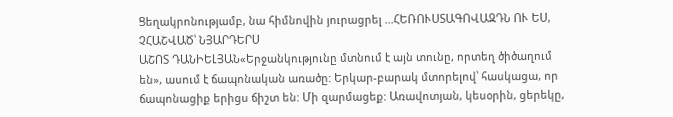Ցեղակրոնությամբ, նա հիմնովին յուրացրել ...ՀԵՌՈՒՍՏԱԳՈՎԱԶԴՆ ՈՒ ԵՍ, ՉՀԱՇՎԱԾ՝ ՆՅԱՐԴԵՐՍ
ԱՇՈՏ ԴԱՆԻԵԼՅԱՆ«Երջանկությունը մտնում է այն տունը, որտեղ ծիծաղում են», ասում է ճապոնական առածը: Երկար-բարակ մտորելով՝ հասկացա, որ ճապոնացիք երիցս ճիշտ են: Մի զարմացեք: Առավոտյան, կեսօրին, ցերեկը,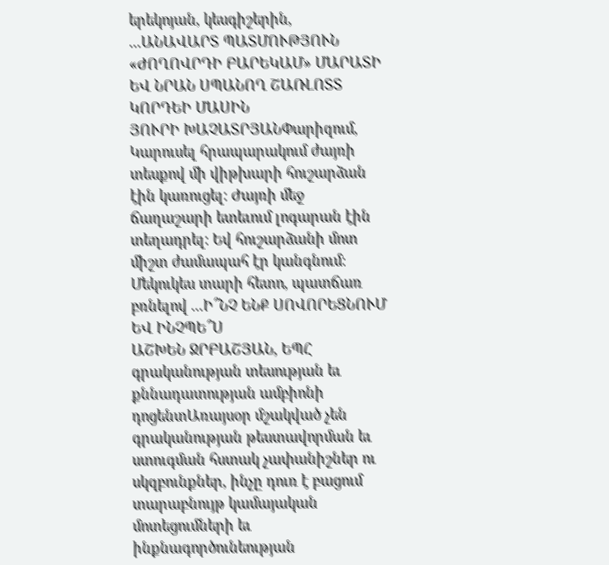երեկոյան, կեսգիշերին, ...ԱՆԱՎԱՐՏ ՊԱՏՄՈՒԹՅՈՒՆ «ԺՈՂՈՎՐԴԻ ԲԱՐԵԿԱՄ» ՄԱՐԱՏԻ ԵՎ ՆՐԱՆ ՍՊԱՆՈՂ ՇԱՌԼՈՏՏ ԿՈՐԴԵԻ ՄԱՍԻՆ
ՅՈՒՐԻ ԽԱՉԱՏՐՅԱՆՓարիզում, Կարուսել հրապարակում ժայռի տեսքով մի վիթխարի հուշարձան էին կառուցել: Ժայռի մեջ ճաղաշարի ետեւում լոգարան էին տեղադրել: Եվ հուշարձանի մոտ միշտ ժամապահ էր կանգնում: Մեկուկես տարի հետո, պատճառ բռնելով ...Ի՞ՆՉ ԵՆՔ ՍՈՎՈՐԵՑՆՈՒՄ ԵՎ ԻՆՉՊԵ՞Ս
ԱՇԽԵՆ ՋՐԲԱՇՅԱՆ, ԵՊՀ գրականության տեսության եւ քննադատության ամբիոնի դոցենտԱռայսօր մշակված չեն գրականության թեստավորման եւ ստուգման հստակ չափանիշներ ու սկզբունքներ, ինչը դուռ է բացում տարաբնույթ կամայական մոտեցումների եւ ինքնագործունեության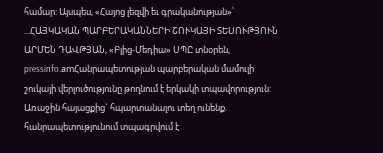համար: Այսպես, «Հայոց լեզվի եւ գրականության»՝ ...ՀԱՅԿԱԿԱՆ ՊԱՐԲԵՐԱԿԱՆՆԵՐԻ ՇՈՒԿԱՅԻ ՏԵՍՈՒԹՅՈՒՆ
ԱՐՄԵՆ ԴԱՎԹՅԱՆ, «Բլից-Մեդիա» ՍՊԸ տնօրեն, pressinfo.amՀանրապետության պարբերական մամուլի շուկայի վերլուծությունը թողնում է երկակի տպավորություն: Առաջին հայացքից` հպարտանալու տեղ ունենք. հանրապետությունում տպագրվում է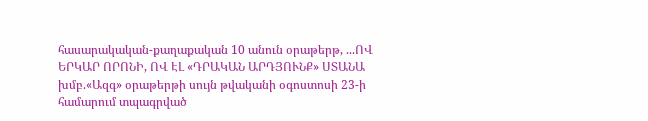հասարակական-քաղաքական 10 անուն օրաթերթ, ...ՈՎ ԵՐԿԱՐ ՈՐՈՆԻ, ՈՎ ԷԼ «ԴՐԱԿԱՆ ԱՐԴՅՈՒՆՔ» ՍՏԱՆԱ
խմբ.«Ազգ» օրաթերթի սույն թվականի օգոստոսի 23-ի համարում տպագրված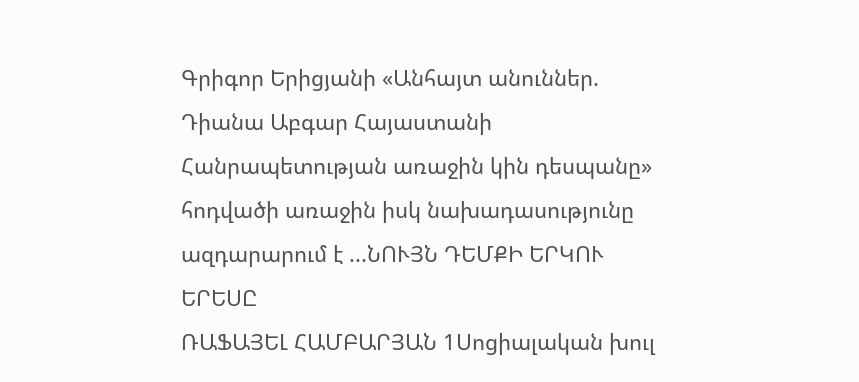Գրիգոր Երիցյանի «Անհայտ անուններ. Դիանա Աբգար Հայաստանի Հանրապետության առաջին կին դեսպանը» հոդվածի առաջին իսկ նախադասությունը ազդարարում է ...ՆՈՒՅՆ ԴԵՄՔԻ ԵՐԿՈՒ ԵՐԵՍԸ
ՌԱՖԱՅԵԼ ՀԱՄԲԱՐՅԱՆ 1Սոցիալական խուլ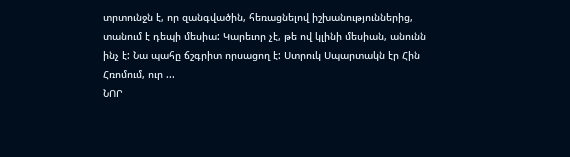տրտունջն է, որ զանգվածին, հեռացնելով իշխանություններից, տանում է դեպի մեսիա: Կարեւոր չէ, թե ով կլինի մեսիան, անունն ինչ է: Նա պահը ճշգրիտ որսացող է: Ստրուկ Սպարտակն էր Հին Հռոմում, ուր ...
ՆՈՐ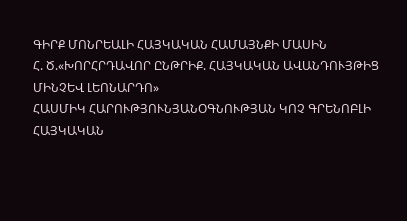ԳԻՐՔ ՄՈՆՐԵԱԼԻ ՀԱՅԿԱԿԱՆ ՀԱՄԱՅՆՔԻ ՄԱՍԻՆ
Հ. Ծ.«ԽՈՐՀՐԴԱՎՈՐ ԸՆԹՐԻՔ. ՀԱՅԿԱԿԱՆ ԱՎԱՆԴՈՒՅԹԻՑ ՄԻՆՉԵՎ ԼԵՈՆԱՐԴՈ»
ՀԱՍՄԻԿ ՀԱՐՈՒԹՅՈՒՆՅԱՆՕԳՆՈՒԹՅԱՆ ԿՈՉ ԳՐԵՆՈԲԼԻ ՀԱՅԿԱԿԱՆ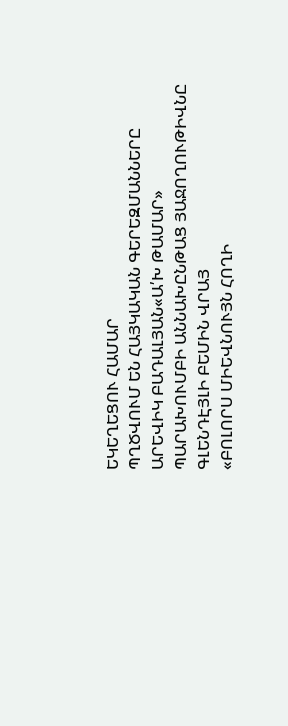ԵԿԵՂԵՑՈՒ ՀԱՄԱՐ
ՊՂԾՎՈՒՄ ԵՆ ՀԱՅԿԱԿԱՆ ԳԵՐԵԶՄԱՆՆԵՐԸ
ԱՐԵՎԻԿ ԲԱԴԱԼՅԱՆ«Ա՛Խ ԹԱՄԱՐ» ՊԱՐԱԽՈՒՄԲԻ ԱՆՆԱԽԸՆԹԱՑ ՅԱՋՈՂՈՒԹԻՎՆԸ ԳԼԵՆԴԷՅԼԻ ԲԵՄԻՆ ՎՐԱՅ
«ԲՈԼՈՐՍ ՄԻԵՎՆՈՒՅՆ ՀՈՂԻ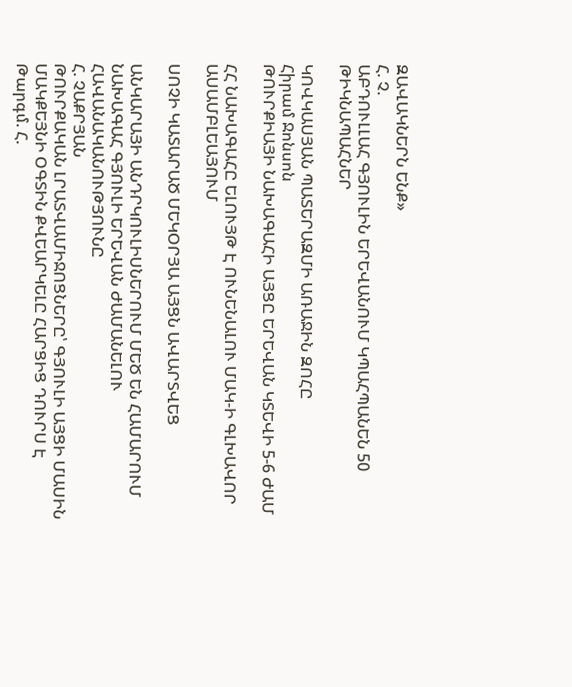ԶԱՎԱԿՆԵՐՆ ԵՆՔ»
Հ. Չ.
ԱԲԴՈՒԼԼԱՀ ԳՅՈՒԼԻՆ ԵՐԵՎԱՆՈՒՄ ԿՊԱՀՊԱՆԵՆ 50 ԹԻԿՆԱՊԱՀՆԵՐ

ԿՈՎԿԱՍՅԱՆ ՊԱՏԵՐԱԶՄԻ ԱՌԱՋԻՆ ԶՈՀԸ
Հիրամ Ջոնսոն
ԹՈՒՐՔԻԱՅԻ ՆԱԽԱԳԱՀԻ ԱՅՑԸ ԵՐԵՎԱՆ ԿՏԵՎԻ 5-6 ԺԱՄ

ՀՀ ՆԱԽԱԳԱՀԸ ԵԼՈՒՅԹ Է ՈՒՆԵՆԱԼՈՒ ՄԱԿ-Ի ԳԼԽԱՎՈՐ ԱՍԱՄԲԼԵԱՅՈՒՄ

ՍՈՉԻ ԿԱՏԱՐԱԾ ՄԵԿՕՐՅԱ ԱՅՑՆ ԱՎԱՐՏՎԵՑ

ԱՆԿԱՐԱՅԻ ԱՆԴՐԿՈՒԼԻՍՆԵՐՈՒՄ ՄԵԾ ԵՆ ՀԱՄԱՐՈՒՄ ՆԱԽԱԳԱՀ ԳՅՈՒԼԻ ԵՐԵՎԱՆ ԺԱՄԱՆԵԼՈՒ ՀԱՎԱՆԱԿԱՆՈՒԹՅՈՒՆԸ
Հ. ՉԱՔՐՅԱՆ
ԹՈՒՐՔԱԿԱՆ ԼՐԱՏՎԱՄԻՋՈՑՆԵՐԸ՝ ԳՅՈՒԼԻ ԱՅՑԻ ՄԱՍԻՆ
ՄԱԿՔԵՅՆԻ ՕԳՏԻՆ ՔՎԵԱՐԿԵԼԸ ՀԱՐՑԻՑ ԴՈՒՐՍ Է
Թարգմ. Հ.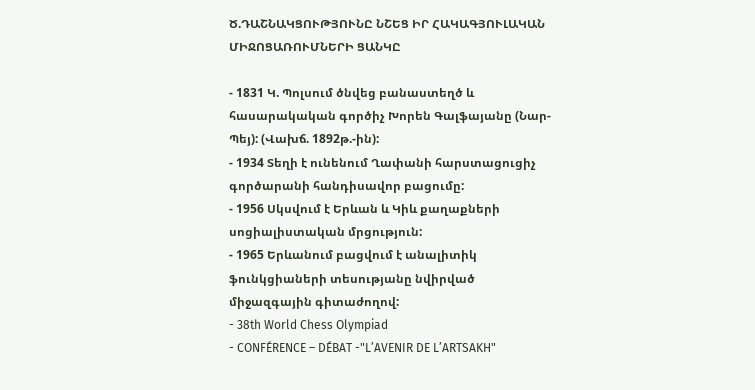Ծ.ԴԱՇՆԱԿՑՈՒԹՅՈՒՆԸ ՆՇԵՑ ԻՐ ՀԱԿԱԳՅՈՒԼԱԿԱՆ ՄԻՋՈՑԱՌՈՒՄՆԵՐԻ ՑԱՆԿԸ

- 1831 Կ. Պոլսում ծնվեց բանաստեղծ և հասարակական գործիչ Խորեն Գալֆայանը (Նար-Պեյ): (Վախճ. 1892թ.-ին):
- 1934 Տեղի է ունենում Ղափանի հարստացուցիչ գործարանի հանդիսավոր բացումը:
- 1956 Սկսվում է Երևան և Կիև քաղաքների սոցիալիստական մրցություն:
- 1965 Երևանում բացվում է անալիտիկ ֆունկցիաների տեսությանը նվիրված միջազգային գիտաժողով:
- 38th World Chess Olympiad
- CONFÉRENCE – DÉBAT -"L’AVENIR DE L’ARTSAKH"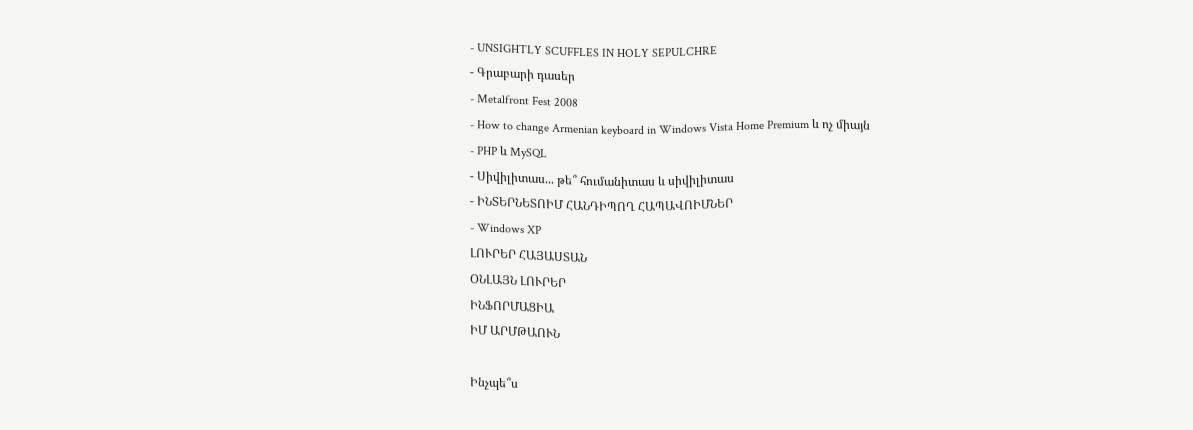- UNSIGHTLY SCUFFLES IN HOLY SEPULCHRE
- Գրաբարի դասեր
- Metalfront Fest 2008
- How to change Armenian keyboard in Windows Vista Home Premium և ոչ միայն
- PHP և MySQL
- Սիվիլիտաս... թե՞ հումանիտաս և սիվիլիտաս
- ԻՆՏԵՐՆԵՏՈԻՄ ՀԱՆԴԻՊՈՂ ՀԱՊԱՎՈԻՄՆԵՐ
- Windows XP
ԼՈՒՐԵՐ ՀԱՅԱՍՏԱՆ
ՕՆԼԱՅՆ ԼՈՒՐԵՐ
ԻՆՖՈՐՄԱՑԻԱ
ԻՄ ԱՐՄԹԱՈՒՆ

Ինչպե՞ս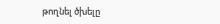թողնել ծխելը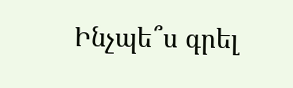Ինչպե՞ս գրել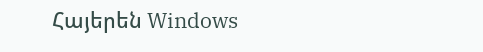Հայերեն Windows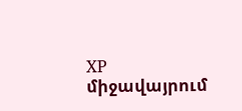XP միջավայրում